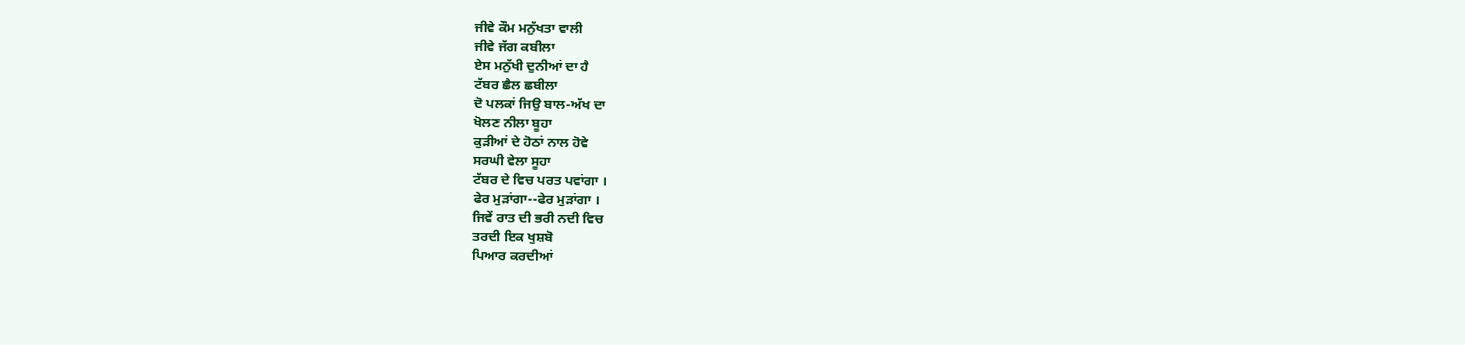ਜੀਵੇ ਕੌਮ ਮਨੁੱਖਤਾ ਵਾਲੀ
ਜੀਵੇ ਜੱਗ ਕਬੀਲਾ
ਏਸ ਮਨੁੱਖੀ ਦੁਨੀਆਂ ਦਾ ਹੈ
ਟੱਬਰ ਛੈਲ ਛਬੀਲਾ
ਦੋ ਪਲਕਾਂ ਜਿਉ ਬਾਲ-ਅੱਖ ਦਾ
ਖੋਲਣ ਨੀਲਾ ਬੂਹਾ
ਕੁੜੀਆਂ ਦੇ ਹੋਠਾਂ ਨਾਲ ਹੋਵੇ
ਸਰਘੀ ਵੇਲਾ ਸੂਹਾ
ਟੱਬਰ ਦੇ ਵਿਚ ਪਰਤ ਪਵਾਂਗਾ ।
ਫੇਰ ਮੁੜਾਂਗਾ--ਫੇਰ ਮੁੜਾਂਗਾ ।
ਜਿਵੇਂ ਰਾਤ ਦੀ ਭਰੀ ਨਦੀ ਵਿਚ
ਤਰਦੀ ਇਕ ਖੁਸ਼ਬੋ
ਪਿਆਰ ਕਰਦੀਆਂ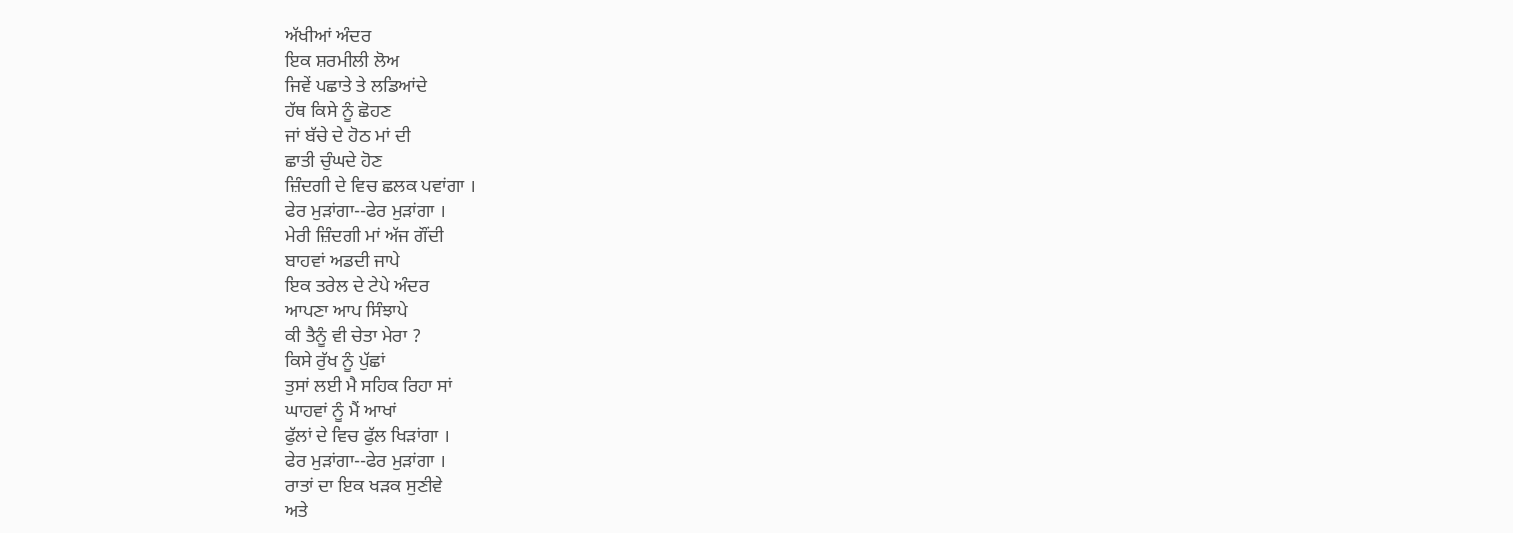ਅੱਖੀਆਂ ਅੰਦਰ
ਇਕ ਸ਼ਰਮੀਲੀ ਲੋਅ
ਜਿਵੇਂ ਪਛਾਤੇ ਤੇ ਲਡਿਆਂਦੇ
ਹੱਥ ਕਿਸੇ ਨੂੰ ਛੋਹਣ
ਜਾਂ ਬੱਚੇ ਦੇ ਹੋਠ ਮਾਂ ਦੀ
ਛਾਤੀ ਚੁੰਘਦੇ ਹੋਣ
ਜ਼ਿੰਦਗੀ ਦੇ ਵਿਚ ਛਲਕ ਪਵਾਂਗਾ ।
ਫੇਰ ਮੁੜਾਂਗਾ--ਫੇਰ ਮੁੜਾਂਗਾ ।
ਮੇਰੀ ਜ਼ਿੰਦਗੀ ਮਾਂ ਅੱਜ ਗੌਂਦੀ
ਬਾਹਵਾਂ ਅਡਦੀ ਜਾਪੇ
ਇਕ ਤਰੇਲ ਦੇ ਟੇਪੇ ਅੰਦਰ
ਆਪਣਾ ਆਪ ਸਿੰਝਾਪੇ
ਕੀ ਤੈਨੂੰ ਵੀ ਚੇਤਾ ਮੇਰਾ ?
ਕਿਸੇ ਰੁੱਖ ਨੂੰ ਪੁੱਛਾਂ
ਤੁਸਾਂ ਲਈ ਮੈ ਸਹਿਕ ਰਿਹਾ ਸਾਂ
ਘਾਹਵਾਂ ਨੂੰ ਮੈਂ ਆਖਾਂ
ਫੁੱਲਾਂ ਦੇ ਵਿਚ ਫੁੱਲ ਖਿੜਾਂਗਾ ।
ਫੇਰ ਮੁੜਾਂਗਾ--ਫੇਰ ਮੁੜਾਂਗਾ ।
ਰਾਤਾਂ ਦਾ ਇਕ ਖੜਕ ਸੁਣੀਵੇ
ਅਤੇ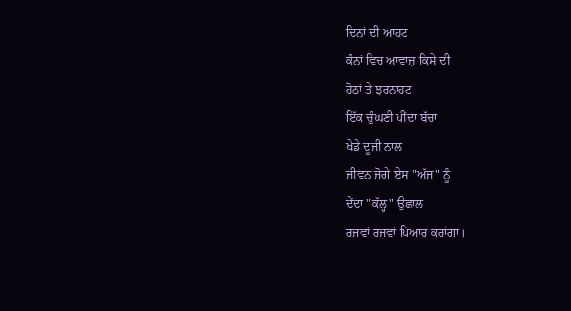ਦਿਨਾਂ ਦੀ ਆਹਟ
ਕੰਨਾਂ ਵਿਚ ਆਵਾਜ਼ ਕਿਸੇ ਦੀ
ਹੋਠਾਂ ਤੇ ਝਰਨਾਹਟ
ਇੱਕ ਚੁੰਘਣੀ ਪੀਂਦਾ ਬੱਚਾ
ਖੇਡੇ ਦੂਜੀ ਨਾਲ
ਜੀਵਨ ਜੋਗੇ ਏਸ "ਅੱਜ" ਨੂੰ
ਦੇਂਦਾ "ਕੱਲ੍ਹ" ਉਛਾਲ
ਰਜਵਾਂ ਰਜਵਾਂ ਪਿਆਰ ਕਰਾਂਗਾ।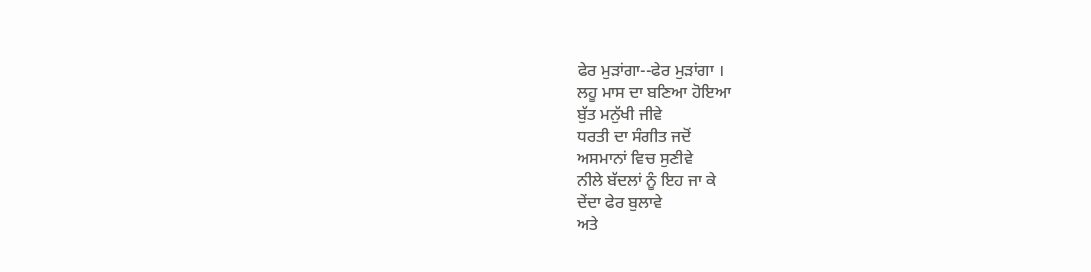ਫੇਰ ਮੁੜਾਂਗਾ--ਫੇਰ ਮੁੜਾਂਗਾ ।
ਲਹੂ ਮਾਸ ਦਾ ਬਣਿਆ ਹੋਇਆ
ਬੁੱਤ ਮਨੁੱਖੀ ਜੀਵੇ
ਧਰਤੀ ਦਾ ਸੰਗੀਤ ਜਦੋਂ
ਅਸਮਾਨਾਂ ਵਿਚ ਸੁਣੀਵੇ
ਨੀਲੇ ਬੱਦਲਾਂ ਨੂੰ ਇਹ ਜਾ ਕੇ
ਦੇਂਦਾ ਫੇਰ ਬੁਲਾਵੇ
ਅਤੇ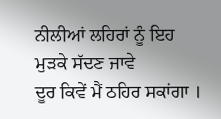ਨੀਲੀਆਂ ਲਹਿਰਾਂ ਨੂੰ ਇਹ
ਮੁੜਕੇ ਸੱਦਣ ਜਾਵੇ
ਦੂਰ ਕਿਵੇਂ ਮੈਂ ਠਹਿਰ ਸਕਾਂਗਾ ।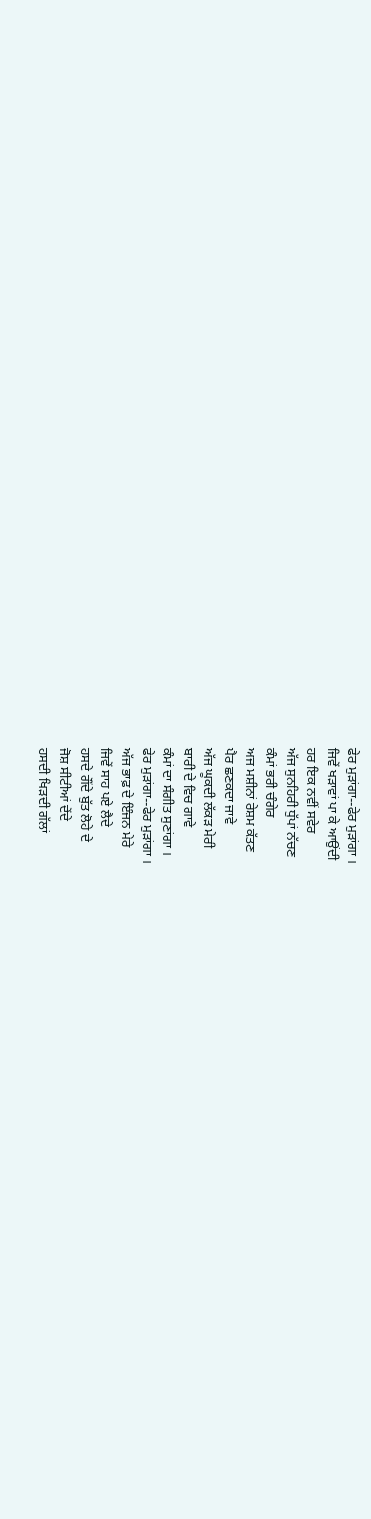ਫੇਰ ਮੁੜਾਂਗਾ--ਫੇਰ ਮੁੜਾਂਗਾ ।
ਜਿਵੇਂ ਖੜਾਵਾਂ ਪਾ ਕੇ ਆਉਂਦੀ
ਹਰ ਇਕ ਨਵੀਂ ਸਵੇਰ
ਅੱਜ ਸੁਨਹਿਰੀ ਧੁੱਪਾਂ ਨੱਚਣ
ਕੰਮਾਂ ਭਰੀ ਚੰਗੇਰ
ਅਜ ਮਸ਼ੀਨਾਂ ਰੇਸ਼ਮ ਕੱਤਣ
ਪੈਰ ਛਣਕਦਾ ਜਾਵੇ
ਅੱਜ ਘੂਕਦੀ ਲੱਕੜ ਮੇਰੀ
ਬਾਰੀ ਦੇ ਵਿਚ ਗਾਵੇ
ਕੰਮਾਂ ਦਾ ਸੰਗੀਤ ਸੁਣਾਂਗਾ ।
ਫੇਰ ਮੁੜਾਂਗਾ--ਫੇਰ ਮੁੜਾਂਗਾ ।
ਅੱਜ ਭਾਫ਼ ਦੇ ਇੰਜਨ ਮੇਰੇ
ਜਿਵੇਂ ਸਾਹ ਪਏ ਲੈਦੇ
ਹਸਦੇ ਗੌਂਦੇ ਬੁੱਤ ਲੋਹੇ ਦੇ
ਜੋਸ਼ ਸੀਟੀਆਂ ਦੇਂਦੇ
ਹਸਦੀ ਖਿੜਦੀ ਗੱਲਾਂ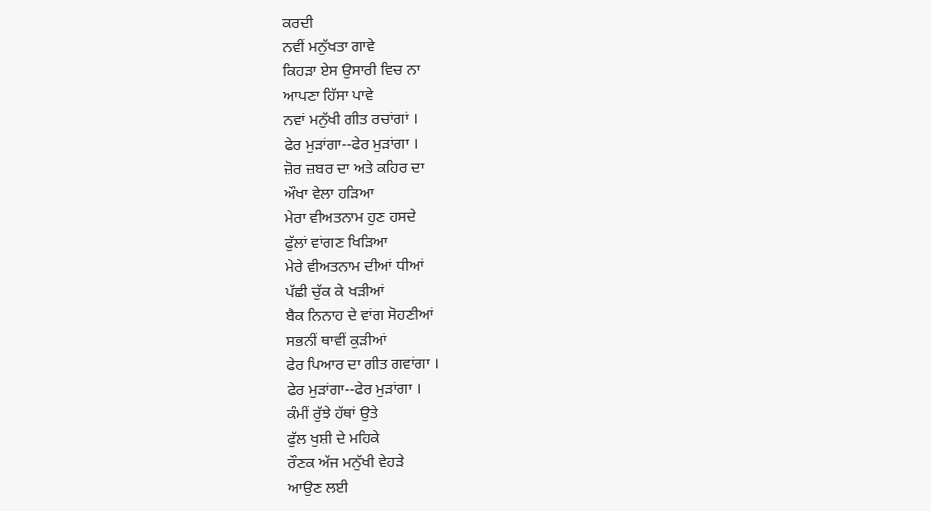ਕਰਦੀ
ਨਵੀਂ ਮਨੁੱਖਤਾ ਗਾਵੇ
ਕਿਹੜਾ ਏਸ ਉਸਾਰੀ ਵਿਚ ਨਾ
ਆਪਣਾ ਹਿੱਸਾ ਪਾਵੇ
ਨਵਾਂ ਮਨੁੱਖੀ ਗੀਤ ਰਚਾਂਗਾਂ ।
ਫੇਰ ਮੁੜਾਂਗਾ--ਫੇਰ ਮੁੜਾਂਗਾ ।
ਜ਼ੋਰ ਜ਼ਬਰ ਦਾ ਅਤੇ ਕਹਿਰ ਦਾ
ਔਖਾ ਵੇਲਾ ਹੜਿਆ
ਮੇਰਾ ਵੀਅਤਨਾਮ ਹੁਣ ਹਸਦੇ
ਫੁੱਲਾਂ ਵਾਂਗਣ ਖਿੜਿਆ
ਮੇਰੇ ਵੀਅਤਨਾਮ ਦੀਆਂ ਧੀਆਂ
ਪੱਛੀ ਚੁੱਕ ਕੇ ਖੜੀਆਂ
ਬੈਕ ਨਿਨਾਹ ਦੇ ਵਾਂਗ ਸੋਹਣੀਆਂ
ਸਭਨੀਂ ਥਾਵੀਂ ਕੁੜੀਆਂ
ਫੇਰ ਪਿਆਰ ਦਾ ਗੀਤ ਗਵਾਂਗਾ ।
ਫੇਰ ਮੁੜਾਂਗਾ--ਫੇਰ ਮੁੜਾਂਗਾ ।
ਕੰਮੀਂ ਰੁੱਝੇ ਹੱਥਾਂ ਉਤੇ
ਫੁੱਲ ਖੁਸ਼ੀ ਦੇ ਮਹਿਕੇ
ਰੌਣਕ ਅੱਜ ਮਨੁੱਖੀ ਵੇਹੜੇ
ਆਉਣ ਲਈ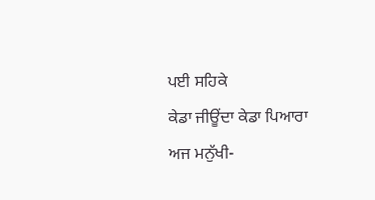ਪਈ ਸਹਿਕੇ
ਕੇਡਾ ਜੀਊਂਦਾ ਕੇਡਾ ਪਿਆਰਾ
ਅਜ ਮਨੁੱਖੀ-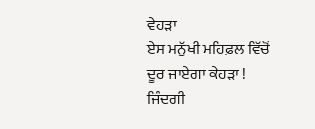ਵੇਹੜਾ
ਏਸ ਮਨੁੱਖੀ ਮਹਿਫ਼ਲ ਵਿੱਚੋਂ
ਦੂਰ ਜਾਏਗਾ ਕੇਹੜਾ !
ਜਿੰਦਗੀ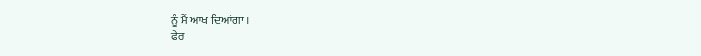ਨੂੰ ਮੈਂ ਆਖ ਦਿਆਂਗਾ ।
ਫੇਰ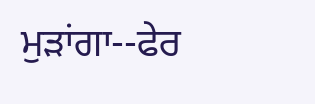ਮੁੜਾਂਗਾ--ਫੇਰ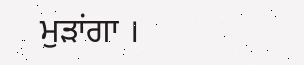ਮੁੜਾਂਗਾ ।